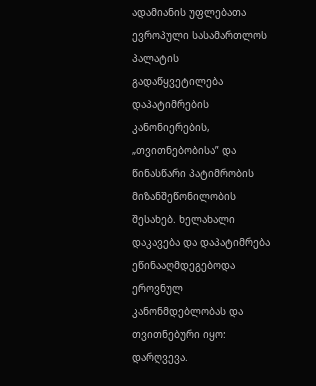ადამიანის უფლებათა ევროპული სასამართლოს პალატის გადაწყვეტილება დაპატიმრების კანონიერების, „თვითნებობისა” და წინასწარი პატიმრობის მიზანშეწონილობის შესახებ. ხელახალი დაკავება და დაპატიმრება ეწინააღმდეგებოდა ეროვნულ კანონმდებლობას და თვითნებური იყო: დარღვევა.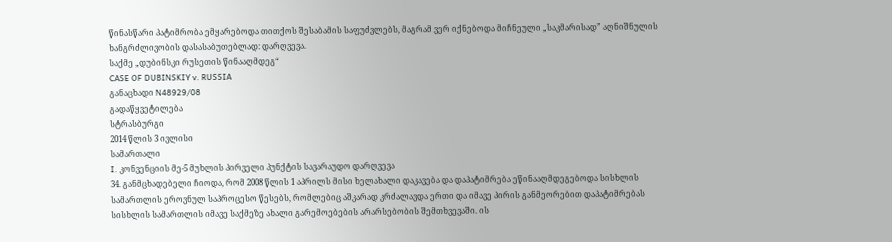წინასწარი პატიმრობა ემყარებოდა თითქოს შესაბამის საფუძვლებს, მაგრამ ვერ იქნებოდა მიჩნეული „საკმარისად” აღნიშნულის ხანგრძლივობის დასასაბუთებლად: დარღვევა.
საქმე „დუბინსკი რუსეთის წინააღმდეგ“
CASE OF DUBINSKIY v. RUSSIA
განაცხადი N48929/08
გადაწყვეტილება
სტრასბურგი
2014 წლის 3 ივლისი
სამართალი
I. კონვენციის მე-5 მუხლის პირველი პუნქტის სავარაუდო დარღვევა
34. განმცხადებელი ჩიოდა, რომ 2008 წლის 1 აპრილს მისი ხელახალი დაკავება და დაპატიმრება ეწინააღმდეგებოდა სისხლის სამართლის ეროვნულ საპროცესო წესებს, რომლებიც აშკარად კრძალავდა ერთი და იმავე პირის განმეორებით დაპატიმრებას სისხლის სამართლის იმავე საქმეზე ახალი გარემოებების არარსებობის შემთხვევაში. ის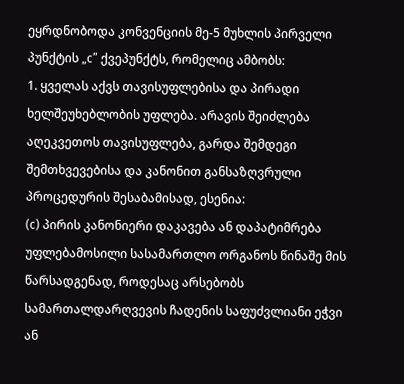ეყრდნობოდა კონვენციის მე-5 მუხლის პირველი პუნქტის „c” ქვეპუნქტს, რომელიც ამბობს:
1. ყველას აქვს თავისუფლებისა და პირადი ხელშეუხებლობის უფლება. არავის შეიძლება აღეკვეთოს თავისუფლება, გარდა შემდეგი შემთხვევებისა და კანონით განსაზღვრული პროცედურის შესაბამისად, ესენია:
(c) პირის კანონიერი დაკავება ან დაპატიმრება უფლებამოსილი სასამართლო ორგანოს წინაშე მის წარსადგენად, როდესაც არსებობს სამართალდარღვევის ჩადენის საფუძვლიანი ეჭვი ან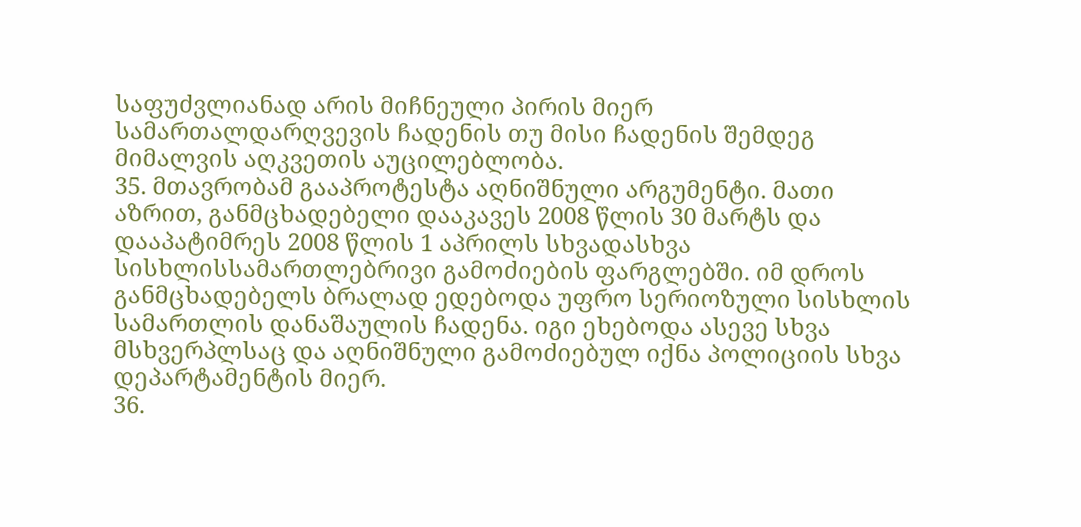საფუძვლიანად არის მიჩნეული პირის მიერ სამართალდარღვევის ჩადენის თუ მისი ჩადენის შემდეგ მიმალვის აღკვეთის აუცილებლობა.
35. მთავრობამ გააპროტესტა აღნიშნული არგუმენტი. მათი აზრით, განმცხადებელი დააკავეს 2008 წლის 30 მარტს და დააპატიმრეს 2008 წლის 1 აპრილს სხვადასხვა სისხლისსამართლებრივი გამოძიების ფარგლებში. იმ დროს განმცხადებელს ბრალად ედებოდა უფრო სერიოზული სისხლის სამართლის დანაშაულის ჩადენა. იგი ეხებოდა ასევე სხვა მსხვერპლსაც და აღნიშნული გამოძიებულ იქნა პოლიციის სხვა დეპარტამენტის მიერ.
36.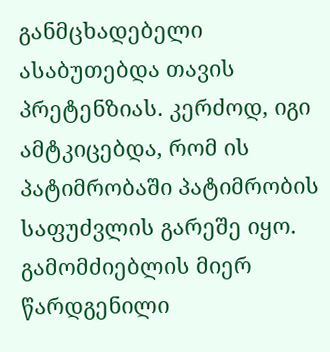განმცხადებელი ასაბუთებდა თავის პრეტენზიას. კერძოდ, იგი ამტკიცებდა, რომ ის პატიმრობაში პატიმრობის საფუძვლის გარეშე იყო. გამომძიებლის მიერ წარდგენილი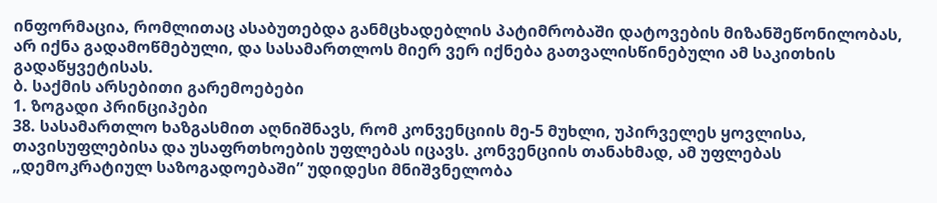ინფორმაცია, რომლითაც ასაბუთებდა განმცხადებლის პატიმრობაში დატოვების მიზანშეწონილობას, არ იქნა გადამოწმებული, და სასამართლოს მიერ ვერ იქნება გათვალისწინებული ამ საკითხის გადაწყვეტისას.
ბ. საქმის არსებითი გარემოებები
1. ზოგადი პრინციპები
38. სასამართლო ხაზგასმით აღნიშნავს, რომ კონვენციის მე-5 მუხლი, უპირველეს ყოვლისა, თავისუფლებისა და უსაფრთხოების უფლებას იცავს. კონვენციის თანახმად, ამ უფლებას „დემოკრატიულ საზოგადოებაში” უდიდესი მნიშვნელობა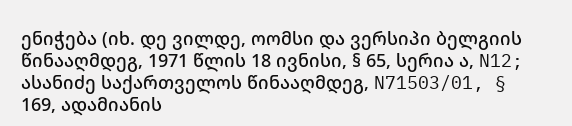ენიჭება (იხ. დე ვილდე, ოომსი და ვერსიპი ბელგიის წინააღმდეგ, 1971 წლის 18 ივნისი, § 65, სერია ა, N12; ასანიძე საქართველოს წინააღმდეგ, N71503/01, § 169, ადამიანის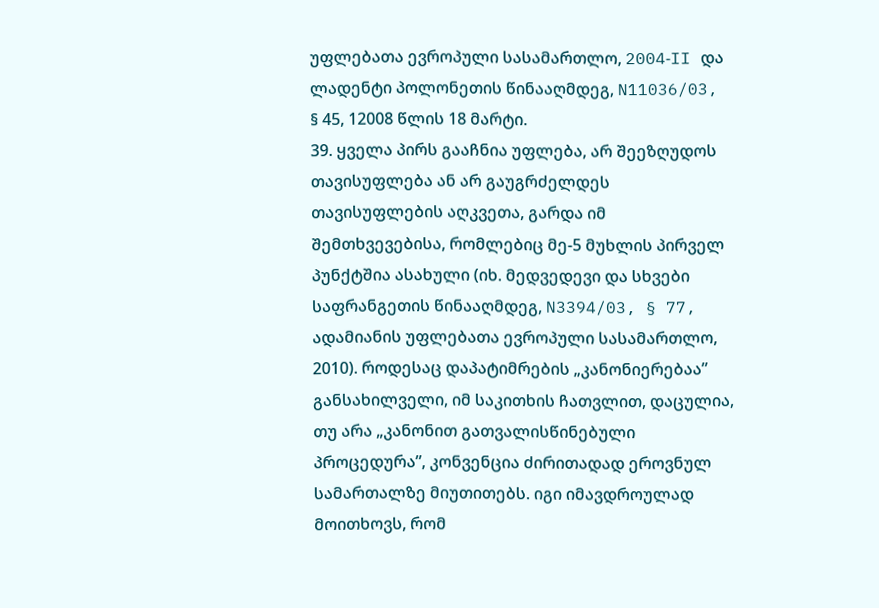უფლებათა ევროპული სასამართლო, 2004‑II და ლადენტი პოლონეთის წინააღმდეგ, N11036/03, § 45, 12008 წლის 18 მარტი.
39. ყველა პირს გააჩნია უფლება, არ შეეზღუდოს თავისუფლება ან არ გაუგრძელდეს თავისუფლების აღკვეთა, გარდა იმ შემთხვევებისა, რომლებიც მე-5 მუხლის პირველ პუნქტშია ასახული (იხ. მედვედევი და სხვები საფრანგეთის წინააღმდეგ, N3394/03, § 77, ადამიანის უფლებათა ევროპული სასამართლო, 2010). როდესაც დაპატიმრების „კანონიერებაა” განსახილველი, იმ საკითხის ჩათვლით, დაცულია, თუ არა „კანონით გათვალისწინებული პროცედურა”, კონვენცია ძირითადად ეროვნულ სამართალზე მიუთითებს. იგი იმავდროულად მოითხოვს, რომ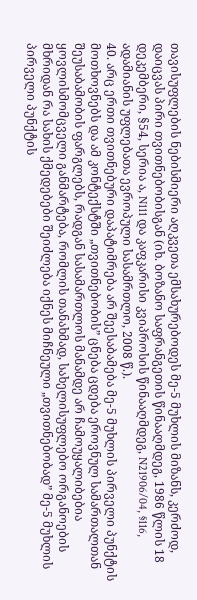თავისუფლების ნებისმიერი აღკვეთა ემსახურებოდეს მე-5 მუხლის მიზანს, კერძოდ, დაიცვას პირი თვითნებობისგან (იხ. ბოზანო საფრანგეთის წინააღმდეგ, 1986 წლის 18 დეკემბერი, §54, სერია ა, N111 და კაფკარისი კვიპროსის წინააღმდეგ, N21906/04, §116, ადამიანის უფლებათა ევროპული სასამრთლო, 2008 წ.).
40. არც ერთი თვითნებური დაპატიმრება არ შეესაბამება მე-5 მუხლის პირველი პუნქტის მოთხოვნებს და ამ კონტექსტში „თვითნებობის” ცნება ცდება ეროვნულ სამართალთან შეუსაბამობის ფარგლებს, რადგან სასამართლოს მანამდე არ ჩამოუყალიბებია ყოვლისმომცველი განმარტება, რომლის თანახმად, სახელისუფლებო ორგანოების მხრიდან რა სახის ქმედებები შეიძლება იქნეს მიჩნეული „თვითნებობად” მე-5 მუხლის პირველი პუნქტის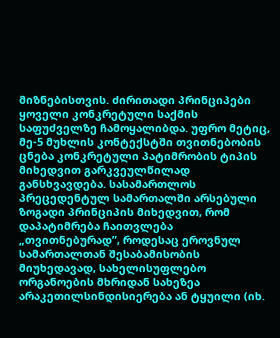მიზნებისთვის. ძირითადი პრინციპები ყოველი კონკრეტული საქმის საფუძველზე ჩამოყალიბდა. უფრო მეტიც, მე-5 მუხლის კონტექსტში თვითნებობის ცნება კონკრეტული პატიმრობის ტიპის მიხედვით გარკვეულწილად განსხვავდება. სასამართლოს პრეცედენტულ სამართალში არსებული ზოგადი პრინციპის მიხედვით, რომ დაპატიმრება ჩაითვლება „თვითნებურად”, როდესაც ეროვნულ სამართალთან შესაბამისობის მიუხედავად, სახელისუფლებო ორგანოების მხრიდან სახეზეა არაკეთილსინდისიერება ან ტყუილი (იხ.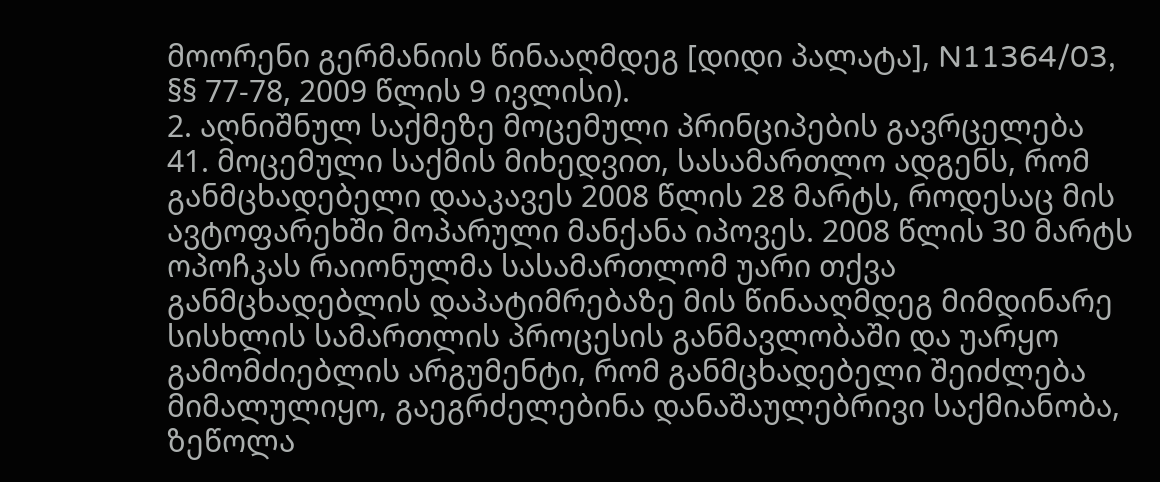მოორენი გერმანიის წინააღმდეგ [დიდი პალატა], N11364/03, §§ 77-78, 2009 წლის 9 ივლისი).
2. აღნიშნულ საქმეზე მოცემული პრინციპების გავრცელება
41. მოცემული საქმის მიხედვით, სასამართლო ადგენს, რომ განმცხადებელი დააკავეს 2008 წლის 28 მარტს, როდესაც მის ავტოფარეხში მოპარული მანქანა იპოვეს. 2008 წლის 30 მარტს ოპოჩკას რაიონულმა სასამართლომ უარი თქვა განმცხადებლის დაპატიმრებაზე მის წინააღმდეგ მიმდინარე სისხლის სამართლის პროცესის განმავლობაში და უარყო გამომძიებლის არგუმენტი, რომ განმცხადებელი შეიძლება მიმალულიყო, გაეგრძელებინა დანაშაულებრივი საქმიანობა, ზეწოლა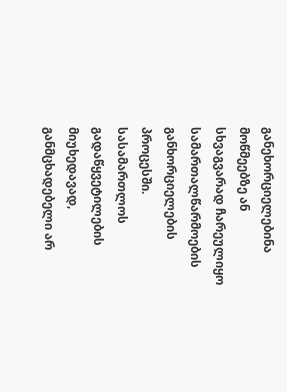განეხორციელებინა მოწმეებზე ან სხვაგვარად ჩარეულიყო სამართალწარმოების განხორციელების პროცესში. სასამართლოს გადაწყვეტილების მიუხედავად, განმცხადებელი არ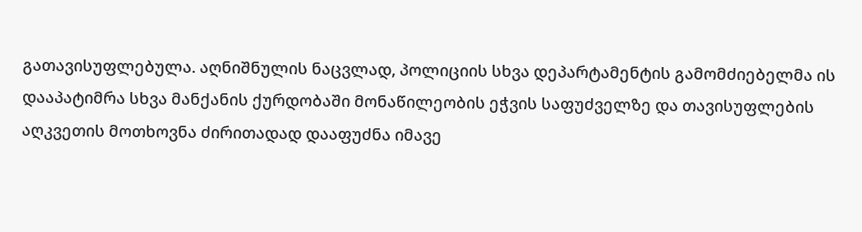გათავისუფლებულა. აღნიშნულის ნაცვლად, პოლიციის სხვა დეპარტამენტის გამომძიებელმა ის დააპატიმრა სხვა მანქანის ქურდობაში მონაწილეობის ეჭვის საფუძველზე და თავისუფლების აღკვეთის მოთხოვნა ძირითადად დააფუძნა იმავე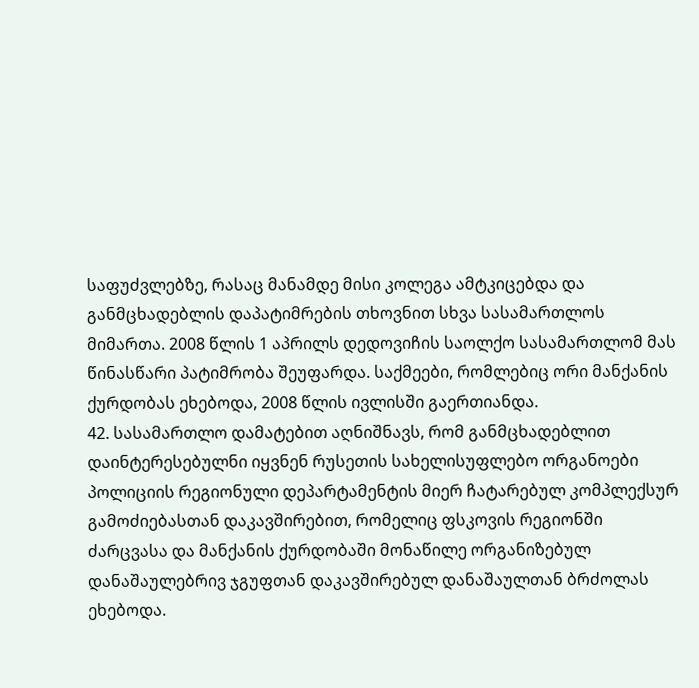საფუძვლებზე, რასაც მანამდე მისი კოლეგა ამტკიცებდა და განმცხადებლის დაპატიმრების თხოვნით სხვა სასამართლოს მიმართა. 2008 წლის 1 აპრილს დედოვიჩის საოლქო სასამართლომ მას წინასწარი პატიმრობა შეუფარდა. საქმეები, რომლებიც ორი მანქანის ქურდობას ეხებოდა, 2008 წლის ივლისში გაერთიანდა.
42. სასამართლო დამატებით აღნიშნავს, რომ განმცხადებლით დაინტერესებულნი იყვნენ რუსეთის სახელისუფლებო ორგანოები პოლიციის რეგიონული დეპარტამენტის მიერ ჩატარებულ კომპლექსურ გამოძიებასთან დაკავშირებით, რომელიც ფსკოვის რეგიონში ძარცვასა და მანქანის ქურდობაში მონაწილე ორგანიზებულ დანაშაულებრივ ჯგუფთან დაკავშირებულ დანაშაულთან ბრძოლას ეხებოდა.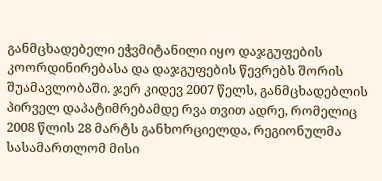განმცხადებელი ეჭვმიტანილი იყო დაჯგუფების კოორდინირებასა და დაჯგუფების წევრებს შორის შუამავლობაში. ჯერ კიდევ 2007 წელს, განმცხადებლის პირველ დაპატიმრებამდე რვა თვით ადრე, რომელიც 2008 წლის 28 მარტს განხორციელდა, რეგიონულმა სასამართლომ მისი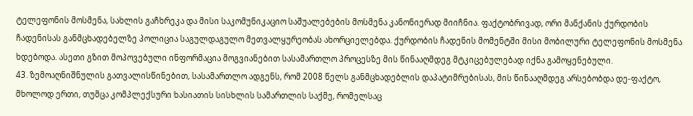ტელეფონის მოსმენა, სახლის გაჩხრეკა და მისი საკომუნიკაციო საშუალებების მოსმენა კანონიერად მიიჩნია. ფაქტობრივად, ორი მანქანის ქურდობის ჩადენისას განმცხადებელზე პოლიცია საგულდაგულო მეთვალყურეობას ახორციელებდა. ქურდობის ჩადენის მომენტში მისი მობილური ტელეფონის მოსმენა ხდებოდა. ასეთი გზით მოპოვებული ინფორმაცია მოგვიანებით სასამართლო პროცესზე მის წინააღმდეგ მტკიცებულებად იქნა გამოყენებული.
43. ზემოაღნიშნულის გათვალისწინებით, სასამართლო ადგენს, რომ 2008 წელს განმცხადებლის დაპატიმრებისას, მის წინააღმდეგ არსებობდა დე-ფაქტო, მხოლოდ ერთი, თუმცა კომპლექსური ხასიათის სისხლის სამართლის საქმე, რომელსაც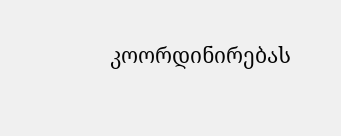კოორდინირებას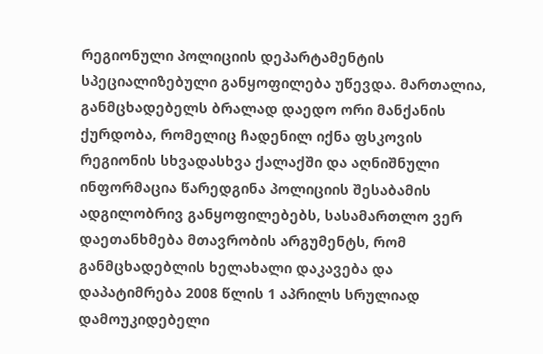რეგიონული პოლიციის დეპარტამენტის სპეციალიზებული განყოფილება უწევდა. მართალია, განმცხადებელს ბრალად დაედო ორი მანქანის ქურდობა, რომელიც ჩადენილ იქნა ფსკოვის რეგიონის სხვადასხვა ქალაქში და აღნიშნული ინფორმაცია წარედგინა პოლიციის შესაბამის ადგილობრივ განყოფილებებს, სასამართლო ვერ დაეთანხმება მთავრობის არგუმენტს, რომ განმცხადებლის ხელახალი დაკავება და დაპატიმრება 2008 წლის 1 აპრილს სრულიად დამოუკიდებელი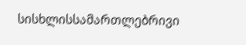სისხლისსამართლებრივი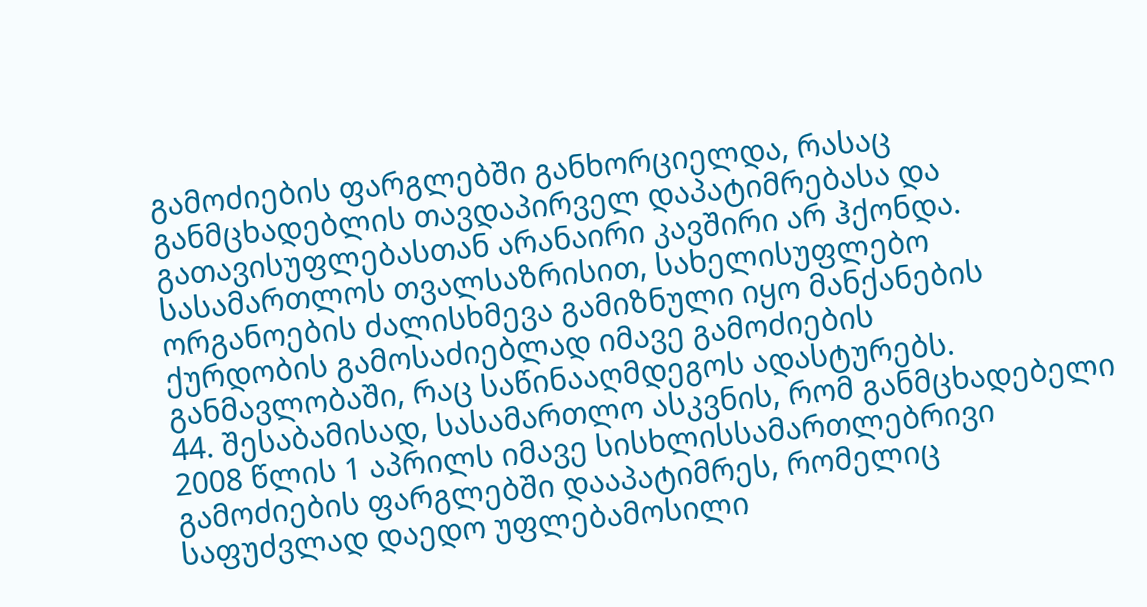გამოძიების ფარგლებში განხორციელდა, რასაც განმცხადებლის თავდაპირველ დაპატიმრებასა და გათავისუფლებასთან არანაირი კავშირი არ ჰქონდა. სასამართლოს თვალსაზრისით, სახელისუფლებო ორგანოების ძალისხმევა გამიზნული იყო მანქანების ქურდობის გამოსაძიებლად იმავე გამოძიების განმავლობაში, რაც საწინააღმდეგოს ადასტურებს.
44. შესაბამისად, სასამართლო ასკვნის, რომ განმცხადებელი 2008 წლის 1 აპრილს იმავე სისხლისსამართლებრივი გამოძიების ფარგლებში დააპატიმრეს, რომელიც საფუძვლად დაედო უფლებამოსილი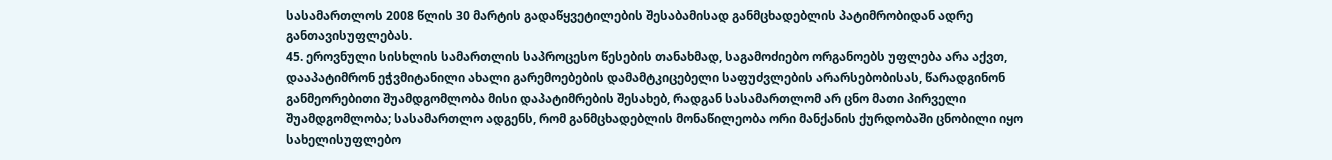სასამართლოს 2008 წლის 30 მარტის გადაწყვეტილების შესაბამისად განმცხადებლის პატიმრობიდან ადრე განთავისუფლებას.
45. ეროვნული სისხლის სამართლის საპროცესო წესების თანახმად, საგამოძიებო ორგანოებს უფლება არა აქვთ, დააპატიმრონ ეჭვმიტანილი ახალი გარემოებების დამამტკიცებელი საფუძვლების არარსებობისას, წარადგინონ განმეორებითი შუამდგომლობა მისი დაპატიმრების შესახებ, რადგან სასამართლომ არ ცნო მათი პირველი შუამდგომლობა; სასამართლო ადგენს, რომ განმცხადებლის მონაწილეობა ორი მანქანის ქურდობაში ცნობილი იყო სახელისუფლებო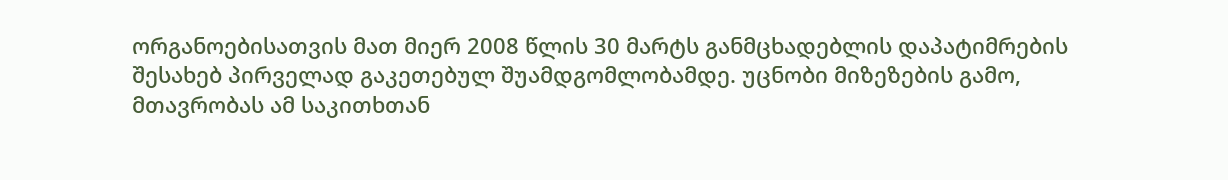ორგანოებისათვის მათ მიერ 2008 წლის 30 მარტს განმცხადებლის დაპატიმრების შესახებ პირველად გაკეთებულ შუამდგომლობამდე. უცნობი მიზეზების გამო, მთავრობას ამ საკითხთან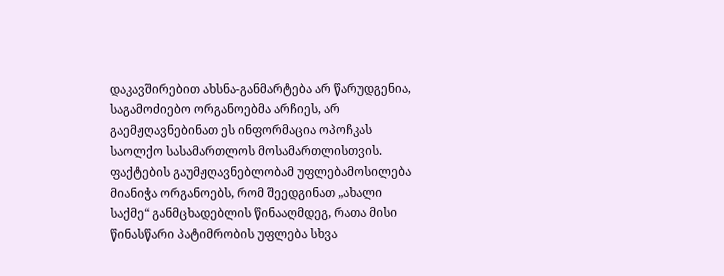დაკავშირებით ახსნა-განმარტება არ წარუდგენია, საგამოძიებო ორგანოებმა არჩიეს, არ გაემჟღავნებინათ ეს ინფორმაცია ოპოჩკას საოლქო სასამართლოს მოსამართლისთვის. ფაქტების გაუმჟღავნებლობამ უფლებამოსილება მიანიჭა ორგანოებს, რომ შეედგინათ „ახალი საქმე“ განმცხადებლის წინააღმდეგ, რათა მისი წინასწარი პატიმრობის უფლება სხვა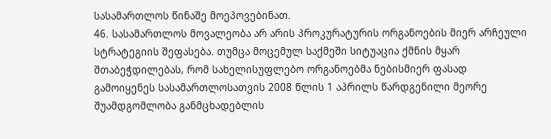სასამართლოს წინაშე მოეპოვებინათ.
46. სასამართლოს მოვალეობა არ არის პროკურატურის ორგანოების მიერ არჩეული სტრატეგიის შეფასება. თუმცა მოცემულ საქმეში სიტუაცია ქმნის მყარ შთაბეჭდილებას, რომ სახელისუფლებო ორგანოებმა ნებისმიერ ფასად გამოიყენეს სასამართლოსათვის 2008 წლის 1 აპრილს წარდგენილი მეორე შუამდგომლობა განმცხადებლის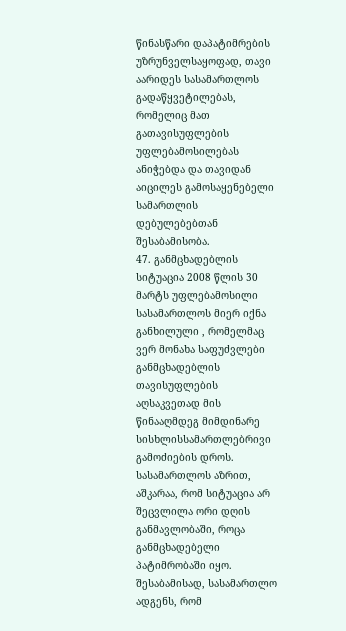წინასწარი დაპატიმრების უზრუნველსაყოფად, თავი აარიდეს სასამართლოს გადაწყვეტილებას, რომელიც მათ გათავისუფლების უფლებამოსილებას ანიჭებდა და თავიდან აიცილეს გამოსაყენებელი სამართლის დებულებებთან შესაბამისობა.
47. განმცხადებლის სიტუაცია 2008 წლის 30 მარტს უფლებამოსილი სასამართლოს მიერ იქნა განხილული , რომელმაც ვერ მონახა საფუძვლები განმცხადებლის თავისუფლების აღსაკვეთად მის წინააღმდეგ მიმდინარე სისხლისსამართლებრივი გამოძიების დროს. სასამართლოს აზრით, აშკარაა, რომ სიტუაცია არ შეცვლილა ორი დღის განმავლობაში, როცა განმცხადებელი პატიმრობაში იყო. შესაბამისად, სასამართლო ადგენს, რომ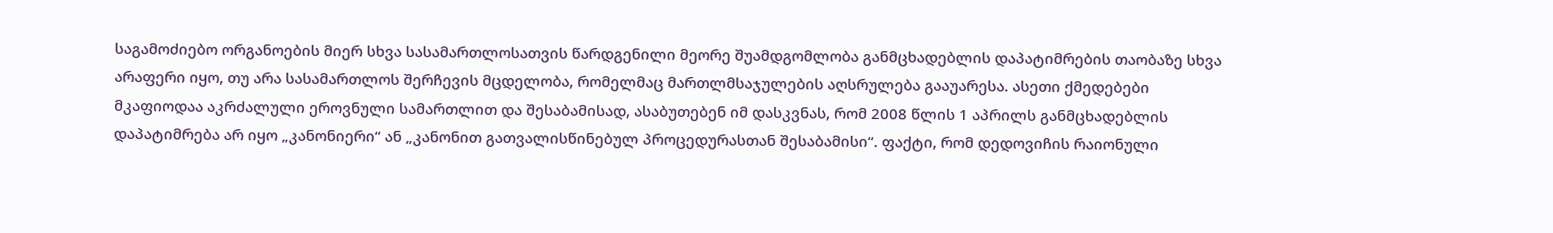საგამოძიებო ორგანოების მიერ სხვა სასამართლოსათვის წარდგენილი მეორე შუამდგომლობა განმცხადებლის დაპატიმრების თაობაზე სხვა არაფერი იყო, თუ არა სასამართლოს შერჩევის მცდელობა, რომელმაც მართლმსაჯულების აღსრულება გააუარესა. ასეთი ქმედებები მკაფიოდაა აკრძალული ეროვნული სამართლით და შესაბამისად, ასაბუთებენ იმ დასკვნას, რომ 2008 წლის 1 აპრილს განმცხადებლის დაპატიმრება არ იყო „კანონიერი“ ან „კანონით გათვალისწინებულ პროცედურასთან შესაბამისი“. ფაქტი, რომ დედოვიჩის რაიონული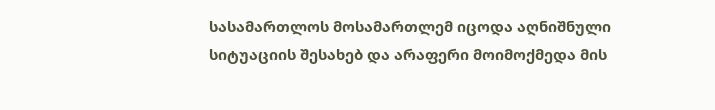სასამართლოს მოსამართლემ იცოდა აღნიშნული სიტუაციის შესახებ და არაფერი მოიმოქმედა მის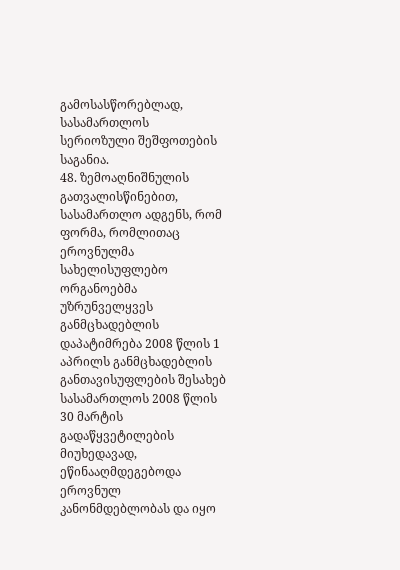გამოსასწორებლად, სასამართლოს სერიოზული შეშფოთების საგანია.
48. ზემოაღნიშნულის გათვალისწინებით, სასამართლო ადგენს, რომ ფორმა, რომლითაც ეროვნულმა სახელისუფლებო ორგანოებმა უზრუნველყვეს განმცხადებლის დაპატიმრება 2008 წლის 1 აპრილს განმცხადებლის განთავისუფლების შესახებ სასამართლოს 2008 წლის 30 მარტის გადაწყვეტილების მიუხედავად, ეწინააღმდეგებოდა ეროვნულ კანონმდებლობას და იყო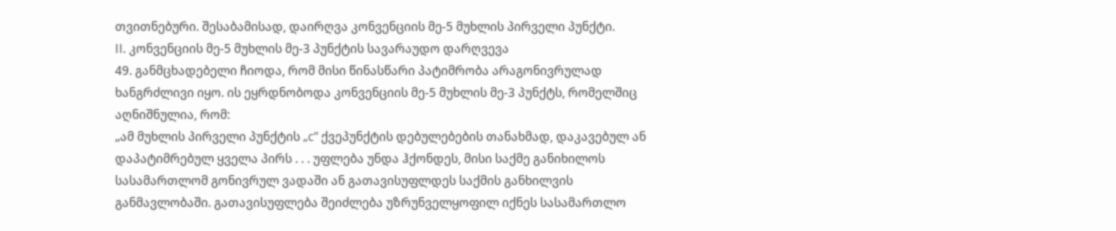თვითნებური. შესაბამისად, დაირღვა კონვენციის მე-5 მუხლის პირველი პუნქტი.
II. კონვენციის მე-5 მუხლის მე-3 პუნქტის სავარაუდო დარღვევა
49. განმცხადებელი ჩიოდა, რომ მისი წინასწარი პატიმრობა არაგონივრულად ხანგრძლივი იყო. ის ეყრდნობოდა კონვენციის მე-5 მუხლის მე-3 პუნქტს, რომელშიც აღნიშნულია, რომ:
„ამ მუხლის პირველი პუნქტის „с” ქვეპუნქტის დებულებების თანახმად, დაკავებულ ან დაპატიმრებულ ყველა პირს . . . უფლება უნდა ჰქონდეს, მისი საქმე განიხილოს სასამართლომ გონივრულ ვადაში ან გათავისუფლდეს საქმის განხილვის განმავლობაში. გათავისუფლება შეიძლება უზრუნველყოფილ იქნეს სასამართლო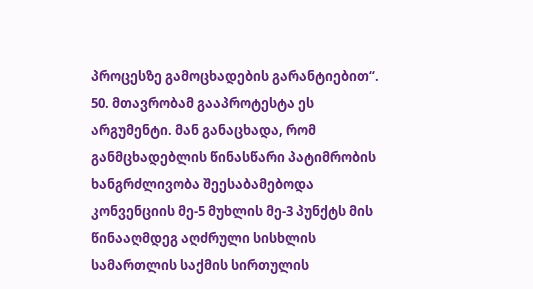პროცესზე გამოცხადების გარანტიებით“.
50. მთავრობამ გააპროტესტა ეს არგუმენტი. მან განაცხადა, რომ განმცხადებლის წინასწარი პატიმრობის ხანგრძლივობა შეესაბამებოდა კონვენციის მე-5 მუხლის მე-3 პუნქტს მის წინააღმდეგ აღძრული სისხლის სამართლის საქმის სირთულის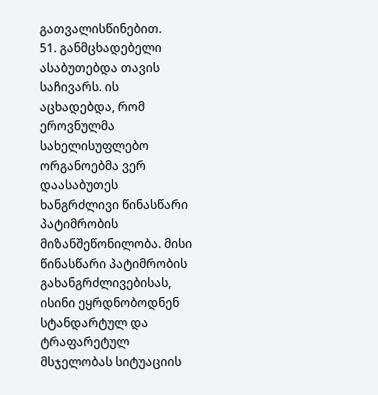გათვალისწინებით.
51. განმცხადებელი ასაბუთებდა თავის საჩივარს. ის აცხადებდა, რომ ეროვნულმა სახელისუფლებო ორგანოებმა ვერ დაასაბუთეს ხანგრძლივი წინასწარი პატიმრობის მიზანშეწონილობა. მისი წინასწარი პატიმრობის გახანგრძლივებისას, ისინი ეყრდნობოდნენ სტანდარტულ და ტრაფარეტულ მსჯელობას სიტუაციის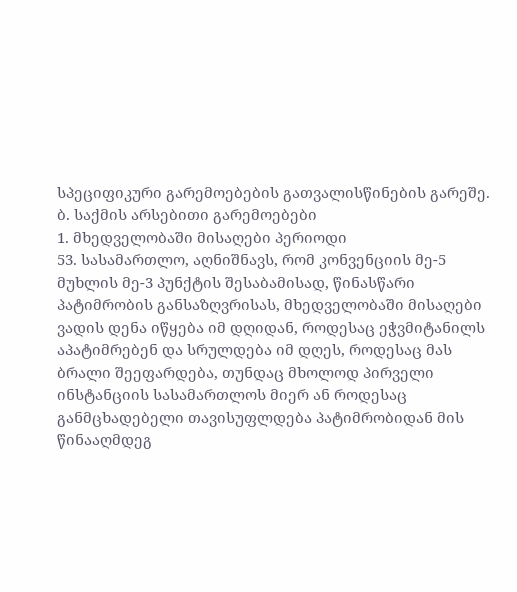სპეციფიკური გარემოებების გათვალისწინების გარეშე.
ბ. საქმის არსებითი გარემოებები
1. მხედველობაში მისაღები პერიოდი
53. სასამართლო, აღნიშნავს, რომ კონვენციის მე-5 მუხლის მე-3 პუნქტის შესაბამისად, წინასწარი პატიმრობის განსაზღვრისას, მხედველობაში მისაღები ვადის დენა იწყება იმ დღიდან, როდესაც ეჭვმიტანილს აპატიმრებენ და სრულდება იმ დღეს, როდესაც მას ბრალი შეეფარდება, თუნდაც მხოლოდ პირველი ინსტანციის სასამართლოს მიერ ან როდესაც განმცხადებელი თავისუფლდება პატიმრობიდან მის წინააღმდეგ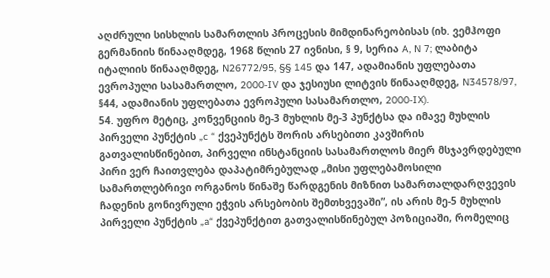აღძრული სისხლის სამართლის პროცესის მიმდინარეობისას (იხ. ვემჰოფი გერმანიის წინააღმდეგ, 1968 წლის 27 ივნისი, § 9, სერია A, N 7; ლაბიტა იტალიის წინააღმდეგ, N26772/95, §§ 145 და 147, ადამიანის უფლებათა ევროპული სასამართლო, 2000‑IV და ჯესიუსი ლიტვის წინააღმდეგ, N34578/97, §44, ადამიანის უფლებათა ევროპული სასამართლო, 2000‑IX).
54. უფრო მეტიც, კონვენციის მე-3 მუხლის მე-3 პუნქტსა და იმავე მუხლის პირველი პუნქტის „c “ ქვეპუნქტს შორის არსებითი კავშირის გათვალისწინებით, პირველი ინსტანციის სასამართლოს მიერ მსჯავრდებული პირი ვერ ჩაითვლება დაპატიმრებულად „მისი უფლებამოსილი სამართლებრივი ორგანოს წინაშე წარდგენის მიზნით სამართალდარღვევის ჩადენის გონივრული ეჭვის არსებობის შემთხვევაში”, ის არის მე-5 მუხლის პირველი პუნქტის „a“ ქვეპუნქტით გათვალისწინებულ პოზიციაში, რომელიც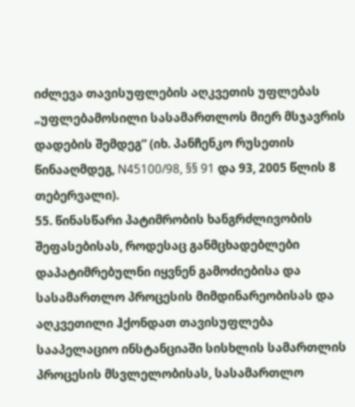იძლევა თავისუფლების აღკვეთის უფლებას „უფლებამოსილი სასამართლოს მიერ მსჯავრის დადების შემდეგ” (იხ. პანჩენკო რუსეთის წინააღმდეგ, N45100/98, §§ 91 და 93, 2005 წლის 8 თებერვალი).
55. წინასწარი პატიმრობის ხანგრძლივობის შეფასებისას, როდესაც განმცხადებლები დაპატიმრებულნი იყვნენ გამოძიებისა და სასამართლო პროცესის მიმდინარეობისას და აღკვეთილი ჰქონდათ თავისუფლება სააპელაციო ინსტანციაში სისხლის სამართლის პროცესის მსვლელობისას, სასამართლო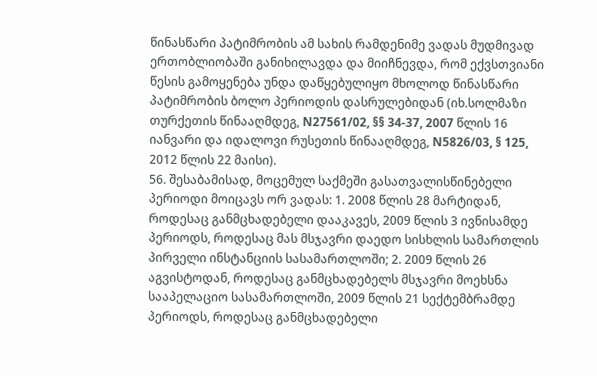წინასწარი პატიმრობის ამ სახის რამდენიმე ვადას მუდმივად ერთობლიობაში განიხილავდა და მიიჩნევდა, რომ ექვსთვიანი წესის გამოყენება უნდა დაწყებულიყო მხოლოდ წინასწარი პატიმრობის ბოლო პერიოდის დასრულებიდან (იხ.სოლმაზი თურქეთის წინააღმდეგ, N27561/02, §§ 34-37, 2007 წლის 16 იანვარი და იდალოვი რუსეთის წინააღმდეგ, N5826/03, § 125, 2012 წლის 22 მაისი).
56. შესაბამისად, მოცემულ საქმეში გასათვალისწინებელი პერიოდი მოიცავს ორ ვადას: 1. 2008 წლის 28 მარტიდან, როდესაც განმცხადებელი დააკავეს, 2009 წლის 3 ივნისამდე პერიოდს, როდესაც მას მსჯავრი დაედო სისხლის სამართლის პირველი ინსტანციის სასამართლოში; 2. 2009 წლის 26 აგვისტოდან, როდესაც განმცხადებელს მსჯავრი მოეხსნა სააპელაციო სასამართლოში, 2009 წლის 21 სექტემბრამდე პერიოდს, როდესაც განმცხადებელი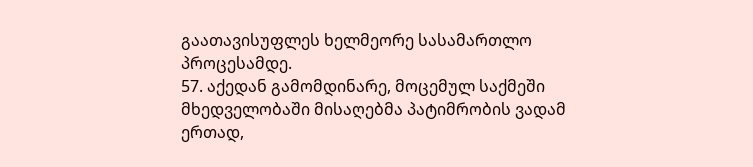გაათავისუფლეს ხელმეორე სასამართლო პროცესამდე.
57. აქედან გამომდინარე, მოცემულ საქმეში მხედველობაში მისაღებმა პატიმრობის ვადამ ერთად,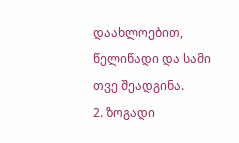დაახლოებით, წელიწადი და სამი თვე შეადგინა.
2. ზოგადი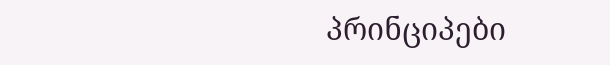პრინციპები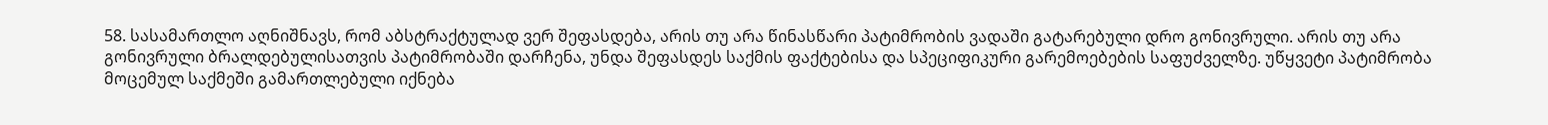58. სასამართლო აღნიშნავს, რომ აბსტრაქტულად ვერ შეფასდება, არის თუ არა წინასწარი პატიმრობის ვადაში გატარებული დრო გონივრული. არის თუ არა გონივრული ბრალდებულისათვის პატიმრობაში დარჩენა, უნდა შეფასდეს საქმის ფაქტებისა და სპეციფიკური გარემოებების საფუძველზე. უწყვეტი პატიმრობა მოცემულ საქმეში გამართლებული იქნება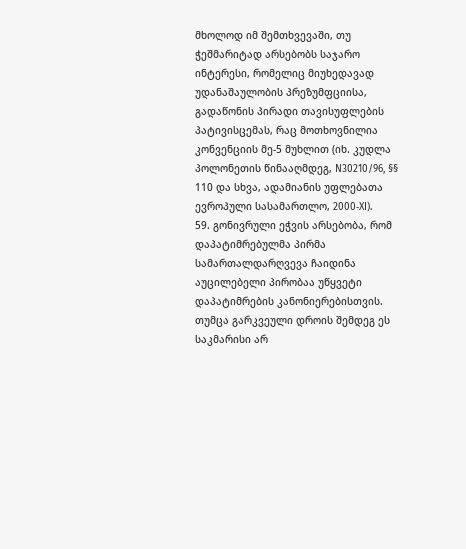მხოლოდ იმ შემთხვევაში, თუ ჭეშმარიტად არსებობს საჯარო ინტერესი, რომელიც მიუხედავად უდანაშაულობის პრეზუმფციისა, გადაწონის პირადი თავისუფლების პატივისცემას, რაც მოთხოვნილია კონვენციის მე-5 მუხლით (იხ. კუდლა პოლონეთის წინააღმდეგ, N30210/96, §§ 110 და სხვა, ადამიანის უფლებათა ევროპული სასამართლო, 2000‑XI).
59. გონივრული ეჭვის არსებობა, რომ დაპატიმრებულმა პირმა სამართალდარღვევა ჩაიდინა აუცილებელი პირობაა უწყვეტი დაპატიმრების კანონიერებისთვის. თუმცა გარკვეული დროის შემდეგ ეს საკმარისი არ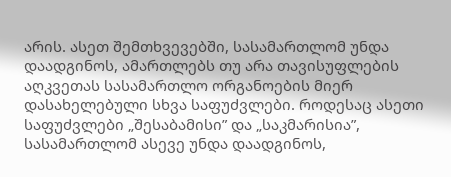არის. ასეთ შემთხვევებში, სასამართლომ უნდა დაადგინოს, ამართლებს თუ არა თავისუფლების აღკვეთას სასამართლო ორგანოების მიერ დასახელებული სხვა საფუძვლები. როდესაც ასეთი საფუძვლები „შესაბამისი” და „საკმარისია”, სასამართლომ ასევე უნდა დაადგინოს,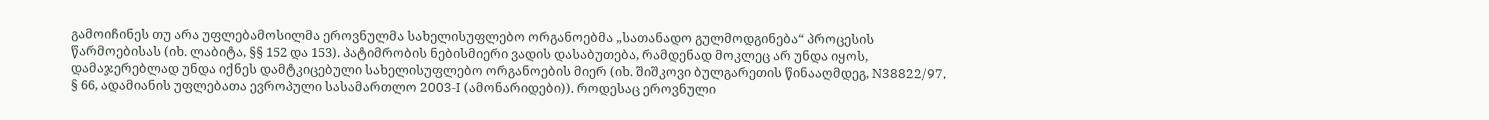გამოიჩინეს თუ არა უფლებამოსილმა ეროვნულმა სახელისუფლებო ორგანოებმა „სათანადო გულმოდგინება“ პროცესის წარმოებისას (იხ. ლაბიტა, §§ 152 და 153). პატიმრობის ნებისმიერი ვადის დასაბუთება, რამდენად მოკლეც არ უნდა იყოს, დამაჯერებლად უნდა იქნეს დამტკიცებული სახელისუფლებო ორგანოების მიერ (იხ. შიშკოვი ბულგარეთის წინააღმდეგ, N38822/97, § 66, ადამიანის უფლებათა ევროპული სასამართლო 2003‑I (ამონარიდები)). როდესაც ეროვნული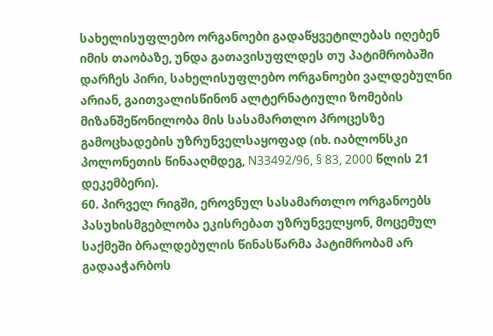სახელისუფლებო ორგანოები გადაწყვეტილებას იღებენ იმის თაობაზე, უნდა გათავისუფლდეს თუ პატიმრობაში დარჩეს პირი, სახელისუფლებო ორგანოები ვალდებულნი არიან, გაითვალისწინონ ალტერნატიული ზომების მიზანშეწონილობა მის სასამართლო პროცესზე გამოცხადების უზრუნველსაყოფად (იხ. იაბლონსკი პოლონეთის წინააღმდეგ, N33492/96, § 83, 2000 წლის 21 დეკემბერი).
60. პირველ რიგში, ეროვნულ სასამართლო ორგანოებს პასუხისმგებლობა ეკისრებათ უზრუნველყონ, მოცემულ საქმეში ბრალდებულის წინასწარმა პატიმრობამ არ გადააჭარბოს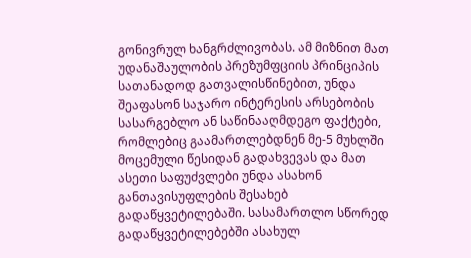გონივრულ ხანგრძლივობას. ამ მიზნით მათ უდანაშაულობის პრეზუმფციის პრინციპის სათანადოდ გათვალისწინებით, უნდა შეაფასონ საჯარო ინტერესის არსებობის სასარგებლო ან საწინააღმდეგო ფაქტები, რომლებიც გაამართლებდნენ მე-5 მუხლში მოცემული წესიდან გადახვევას და მათ ასეთი საფუძვლები უნდა ასახონ განთავისუფლების შესახებ გადაწყვეტილებაში. სასამართლო სწორედ გადაწყვეტილებებში ასახულ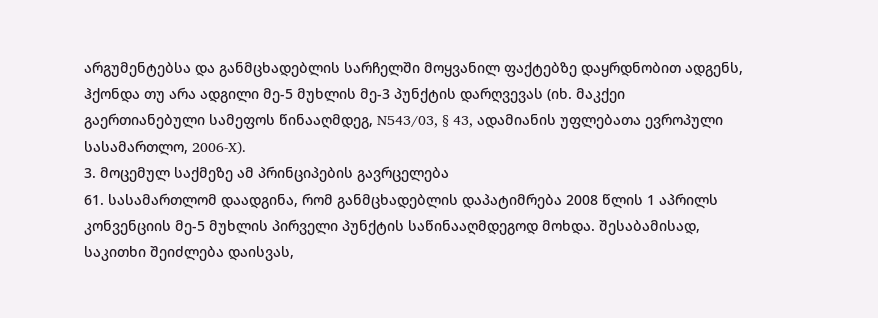არგუმენტებსა და განმცხადებლის სარჩელში მოყვანილ ფაქტებზე დაყრდნობით ადგენს, ჰქონდა თუ არა ადგილი მე-5 მუხლის მე-3 პუნქტის დარღვევას (იხ. მაკქეი გაერთიანებული სამეფოს წინააღმდეგ, N543/03, § 43, ადამიანის უფლებათა ევროპული სასამართლო, 2006‑X).
3. მოცემულ საქმეზე ამ პრინციპების გავრცელება
61. სასამართლომ დაადგინა, რომ განმცხადებლის დაპატიმრება 2008 წლის 1 აპრილს კონვენციის მე-5 მუხლის პირველი პუნქტის საწინააღმდეგოდ მოხდა. შესაბამისად, საკითხი შეიძლება დაისვას,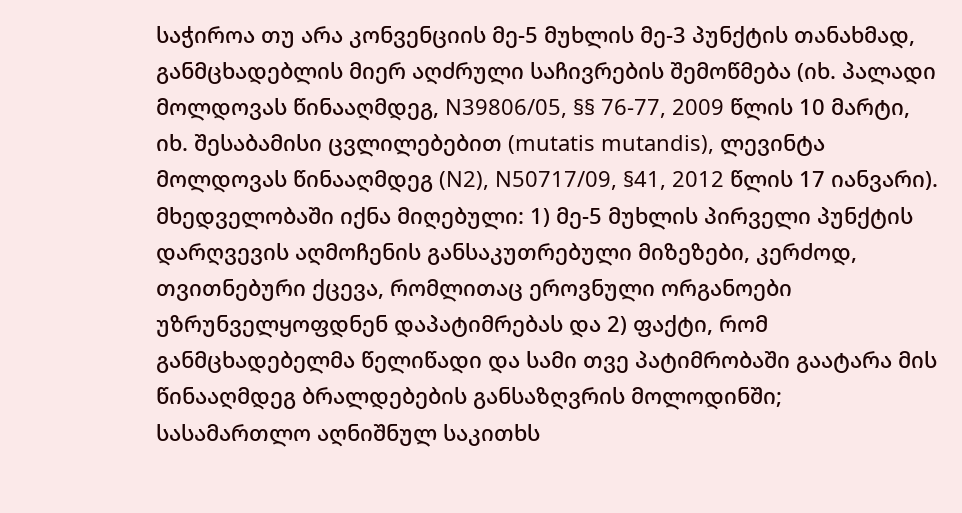საჭიროა თუ არა კონვენციის მე-5 მუხლის მე-3 პუნქტის თანახმად, განმცხადებლის მიერ აღძრული საჩივრების შემოწმება (იხ. პალადი მოლდოვას წინააღმდეგ, N39806/05, §§ 76-77, 2009 წლის 10 მარტი, იხ. შესაბამისი ცვლილებებით (mutatis mutandis), ლევინტა მოლდოვას წინააღმდეგ (N2), N50717/09, §41, 2012 წლის 17 იანვარი). მხედველობაში იქნა მიღებული: 1) მე-5 მუხლის პირველი პუნქტის დარღვევის აღმოჩენის განსაკუთრებული მიზეზები, კერძოდ, თვითნებური ქცევა, რომლითაც ეროვნული ორგანოები უზრუნველყოფდნენ დაპატიმრებას და 2) ფაქტი, რომ განმცხადებელმა წელიწადი და სამი თვე პატიმრობაში გაატარა მის წინააღმდეგ ბრალდებების განსაზღვრის მოლოდინში; სასამართლო აღნიშნულ საკითხს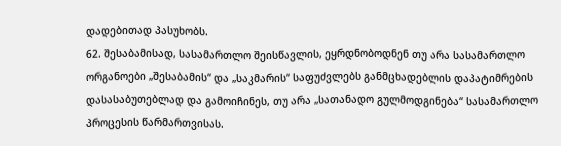დადებითად პასუხობს.
62. შესაბამისად, სასამართლო შეისწავლის, ეყრდნობოდნენ თუ არა სასამართლო ორგანოები „შესაბამის“ და „საკმარის“ საფუძვლებს განმცხადებლის დაპატიმრების დასასაბუთებლად და გამოიჩინეს, თუ არა „სათანადო გულმოდგინება“ სასამართლო პროცესის წარმართვისას.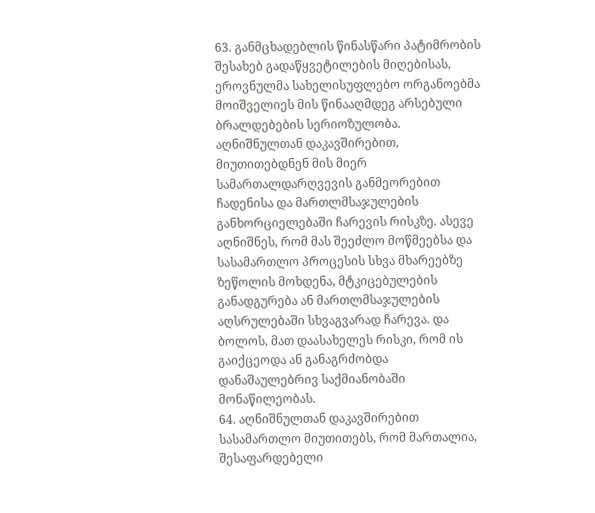63. განმცხადებლის წინასწარი პატიმრობის შესახებ გადაწყვეტილების მიღებისას, ეროვნულმა სახელისუფლებო ორგანოებმა მოიშველიეს მის წინააღმდეგ არსებული ბრალდებების სერიოზულობა. აღნიშნულთან დაკავშირებით, მიუთითებდნენ მის მიერ სამართალდარღვევის განმეორებით ჩადენისა და მართლმსაჯულების განხორციელებაში ჩარევის რისკზე. ასევე აღნიშნეს, რომ მას შეეძლო მოწმეებსა და სასამართლო პროცესის სხვა მხარეებზე ზეწოლის მოხდენა, მტკიცებულების განადგურება ან მართლმსაჯულების აღსრულებაში სხვაგვარად ჩარევა. და ბოლოს, მათ დაასახელეს რისკი, რომ ის გაიქცეოდა ან განაგრძობდა დანაშაულებრივ საქმიანობაში მონაწილეობას.
64. აღნიშნულთან დაკავშირებით სასამართლო მიუთითებს, რომ მართალია, შესაფარდებელი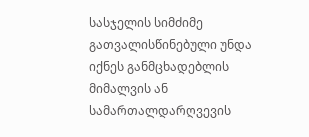სასჯელის სიმძიმე გათვალისწინებული უნდა იქნეს განმცხადებლის მიმალვის ან სამართალდარღვევის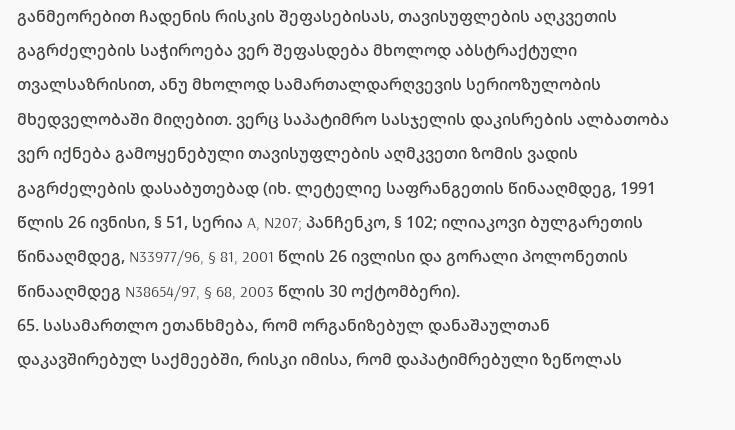განმეორებით ჩადენის რისკის შეფასებისას, თავისუფლების აღკვეთის გაგრძელების საჭიროება ვერ შეფასდება მხოლოდ აბსტრაქტული თვალსაზრისით, ანუ მხოლოდ სამართალდარღვევის სერიოზულობის მხედველობაში მიღებით. ვერც საპატიმრო სასჯელის დაკისრების ალბათობა ვერ იქნება გამოყენებული თავისუფლების აღმკვეთი ზომის ვადის გაგრძელების დასაბუთებად (იხ. ლეტელიე საფრანგეთის წინააღმდეგ, 1991 წლის 26 ივნისი, § 51, სერია A, N207; პანჩენკო, § 102; ილიაკოვი ბულგარეთის წინააღმდეგ, N33977/96, § 81, 2001 წლის 26 ივლისი და გორალი პოლონეთის წინააღმდეგ N38654/97, § 68, 2003 წლის 30 ოქტომბერი).
65. სასამართლო ეთანხმება, რომ ორგანიზებულ დანაშაულთან დაკავშირებულ საქმეებში, რისკი იმისა, რომ დაპატიმრებული ზეწოლას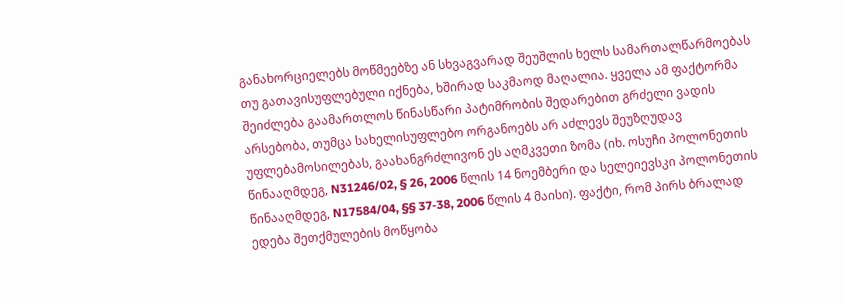განახორციელებს მოწმეებზე ან სხვაგვარად შეუშლის ხელს სამართალწარმოებას თუ გათავისუფლებული იქნება, ხშირად საკმაოდ მაღალია. ყველა ამ ფაქტორმა შეიძლება გაამართლოს წინასწარი პატიმრობის შედარებით გრძელი ვადის არსებობა, თუმცა სახელისუფლებო ორგანოებს არ აძლევს შეუზღუდავ უფლებამოსილებას, გაახანგრძლივონ ეს აღმკვეთი ზომა (იხ. ოსუჩი პოლონეთის წინააღმდეგ, N31246/02, § 26, 2006 წლის 14 ნოემბერი და სელეიევსკი პოლონეთის წინააღმდეგ, N17584/04, §§ 37‑38, 2006 წლის 4 მაისი). ფაქტი, რომ პირს ბრალად ედება შეთქმულების მოწყობა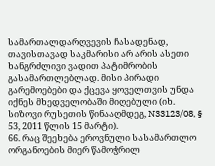სამართალდარღვევის ჩასადენად, თავისთავად საკმარისი არ არის ასეთი ხანგრძლივი ვადით პატიმრობის გასამართლებლად. მისი პირადი გარემოებები და ქცევა ყოველთვის უნდა იქნეს მხედველობაში მიღებული (იხ. სიზოვი რუსეთის წინააღმდეგ, N33123/08, § 53, 2011 წლის 15 მარტი).
66. რაც შეეხება ეროვნული სასამართლო ორგანოების მიერ წამოჭრილ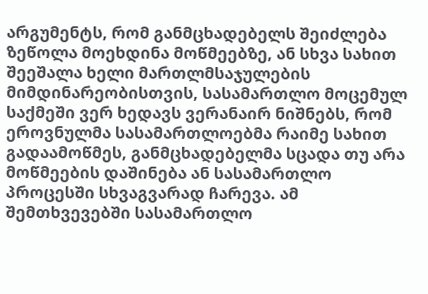არგუმენტს, რომ განმცხადებელს შეიძლება ზეწოლა მოეხდინა მოწმეებზე, ან სხვა სახით შეეშალა ხელი მართლმსაჯულების მიმდინარეობისთვის, სასამართლო მოცემულ საქმეში ვერ ხედავს ვერანაირ ნიშნებს, რომ ეროვნულმა სასამართლოებმა რაიმე სახით გადაამოწმეს, განმცხადებელმა სცადა თუ არა მოწმეების დაშინება ან სასამართლო პროცესში სხვაგვარად ჩარევა. ამ შემთხვევებში სასამართლო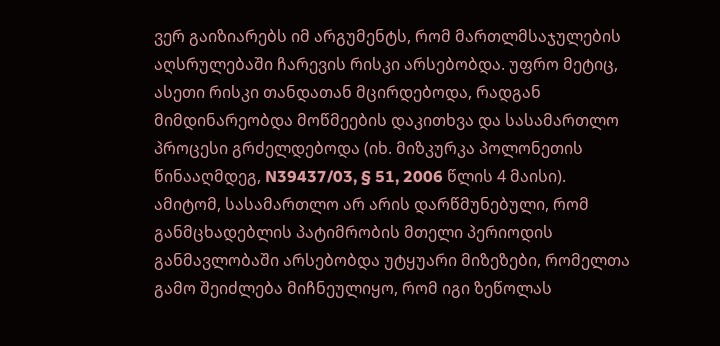ვერ გაიზიარებს იმ არგუმენტს, რომ მართლმსაჯულების აღსრულებაში ჩარევის რისკი არსებობდა. უფრო მეტიც, ასეთი რისკი თანდათან მცირდებოდა, რადგან მიმდინარეობდა მოწმეების დაკითხვა და სასამართლო პროცესი გრძელდებოდა (იხ. მიზკურკა პოლონეთის წინააღმდეგ, N39437/03, § 51, 2006 წლის 4 მაისი). ამიტომ, სასამართლო არ არის დარწმუნებული, რომ განმცხადებლის პატიმრობის მთელი პერიოდის განმავლობაში არსებობდა უტყუარი მიზეზები, რომელთა გამო შეიძლება მიჩნეულიყო, რომ იგი ზეწოლას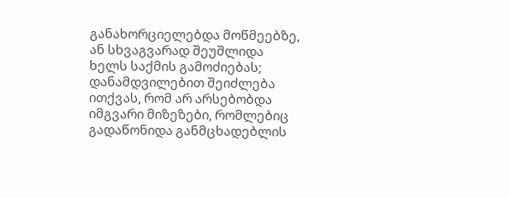განახორციელებდა მოწმეებზე, ან სხვაგვარად შეუშლიდა ხელს საქმის გამოძიებას; დანამდვილებით შეიძლება ითქვას, რომ არ არსებობდა იმგვარი მიზეზები, რომლებიც გადაწონიდა განმცხადებლის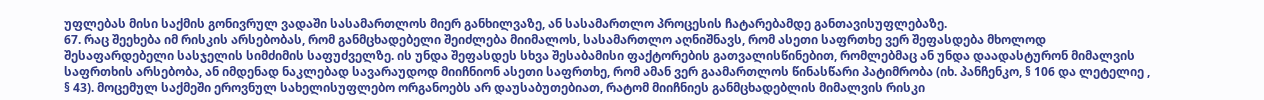უფლებას მისი საქმის გონივრულ ვადაში სასამართლოს მიერ განხილვაზე, ან სასამართლო პროცესის ჩატარებამდე განთავისუფლებაზე.
67. რაც შეეხება იმ რისკის არსებობას, რომ განმცხადებელი შეიძლება მიიმალოს, სასამართლო აღნიშნავს, რომ ასეთი საფრთხე ვერ შეფასდება მხოლოდ შესაფარდებელი სასჯელის სიმძიმის საფუძველზე. ის უნდა შეფასდეს სხვა შესაბამისი ფაქტორების გათვალისწინებით, რომლებმაც ან უნდა დაადასტურონ მიმალვის საფრთხის არსებობა, ან იმდენად ნაკლებად სავარაუდოდ მიიჩნიონ ასეთი საფრთხე, რომ ამან ვერ გაამართლოს წინასწარი პატიმრობა (იხ. პანჩენკო, § 106 და ლეტელიე , § 43). მოცემულ საქმეში ეროვნულ სახელისუფლებო ორგანოებს არ დაუსაბუთებიათ, რატომ მიიჩნიეს განმცხადებლის მიმალვის რისკი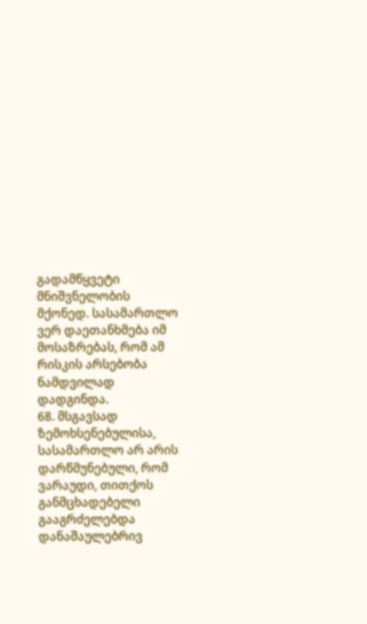გადამწყვეტი მნიშვნელობის მქონედ. სასამართლო ვერ დაეთანხმება იმ მოსაზრებას, რომ ამ რისკის არსებობა ნამდვილად დადგინდა.
68. მსგავსად ზემოხსენებულისა, სასამართლო არ არის დარწმუნებული, რომ ვარაუდი, თითქოს განმცხადებელი გააგრძელებდა დანაშაულებრივ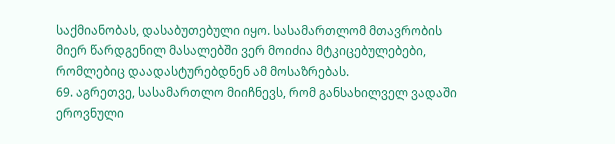საქმიანობას, დასაბუთებული იყო. სასამართლომ მთავრობის მიერ წარდგენილ მასალებში ვერ მოიძია მტკიცებულებები, რომლებიც დაადასტურებდნენ ამ მოსაზრებას.
69. აგრეთვე, სასამართლო მიიჩნევს, რომ განსახილველ ვადაში ეროვნული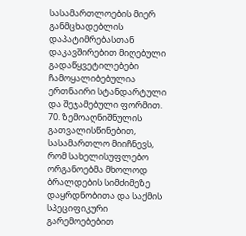სასამართლოების მიერ განმცხადებლის დაპატიმრებასთან დაკავშირებით მიღებული გადაწყვეტილებები ჩამოყალიბებულია ერთნაირი სტანდარტული და შეჯამებული ფორმით.
70. ზემოაღნიშნულის გათვალისწინებით, სასამართლო მიიჩნევს, რომ სახელისუფლებო ორგანოებმა მხოლოდ ბრალდების სიმძიმეზე დაყრდნობითა და საქმის სპეციფიკური გარემოებებით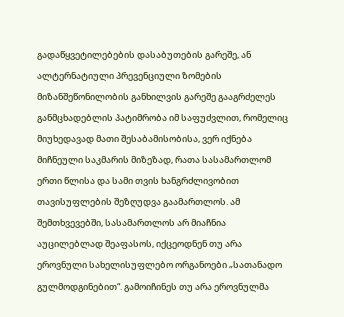გადაწყვეტილებების დასაბუთების გარეშე, ან ალტერნატიული პრევენციული ზომების მიზანშეწონილობის განხილვის გარეშე გააგრძელეს განმცხადებლის პატიმრობა იმ საფუძვლით, რომელიც მიუხედავად მათი შესაბამისობისა, ვერ იქნება მიჩნეული საკმარის მიზეზად, რათა სასამართლომ ერთი წლისა და სამი თვის ხანგრძლივობით თავისუფლების შეზღუდვა გაამართლოს. ამ შემთხვევებში, სასამართლოს არ მიაჩნია აუცილებლად შეაფასოს, იქცეოდნენ თუ არა ეროვნული სახელისუფლებო ორგანოები „სათანადო გულმოდგინებით“. გამოიჩინეს თუ არა ეროვნულმა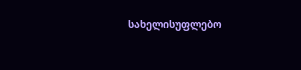სახელისუფლებო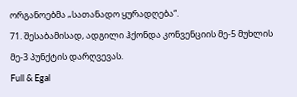ორგანოებმა „სათანადო ყურადღება“.
71. შესაბამისად, ადგილი ჰქონდა კონვენციის მე-5 მუხლის მე-3 პუნქტის დარღვევას.
Full & Egal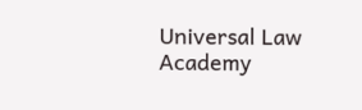Universal Law Academy